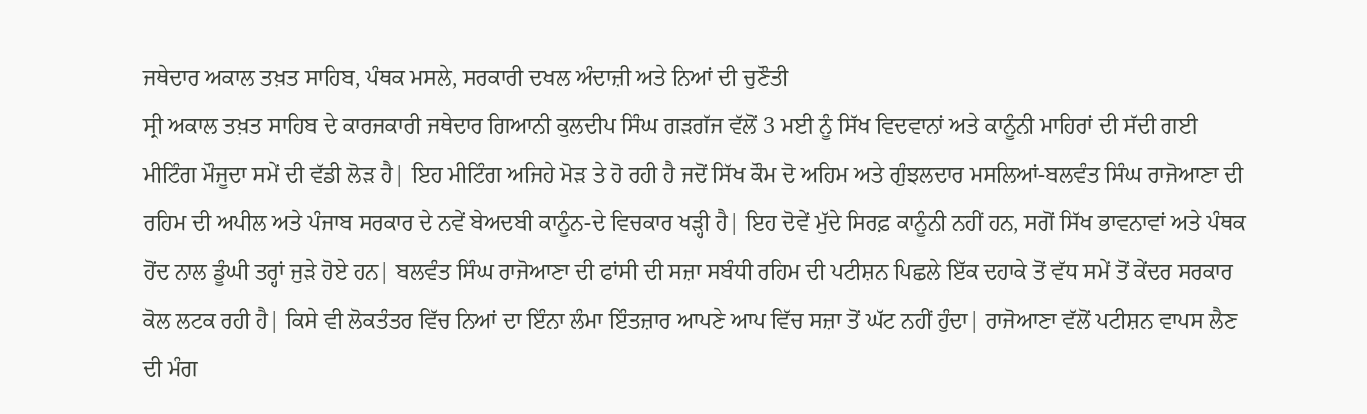ਜਥੇਦਾਰ ਅਕਾਲ ਤਖ਼ਤ ਸਾਹਿਬ, ਪੰਥਕ ਮਸਲੇ, ਸਰਕਾਰੀ ਦਖਲ ਅੰਦਾਜ਼ੀ ਅਤੇ ਨਿਆਂ ਦੀ ਚੁਣੌਤੀ
ਸ੍ਰੀ ਅਕਾਲ ਤਖ਼ਤ ਸਾਹਿਬ ਦੇ ਕਾਰਜਕਾਰੀ ਜਥੇਦਾਰ ਗਿਆਨੀ ਕੁਲਦੀਪ ਸਿੰਘ ਗੜਗੱਜ ਵੱਲੋਂ 3 ਮਈ ਨੂੰ ਸਿੱਖ ਵਿਦਵਾਨਾਂ ਅਤੇ ਕਾਨੂੰਨੀ ਮਾਹਿਰਾਂ ਦੀ ਸੱਦੀ ਗਈ ਮੀਟਿੰਗ ਮੌਜੂਦਾ ਸਮੇਂ ਦੀ ਵੱਡੀ ਲੋੜ ਹੈ| ਇਹ ਮੀਟਿੰਗ ਅਜਿਹੇ ਮੋੜ ਤੇ ਹੋ ਰਹੀ ਹੈ ਜਦੋਂ ਸਿੱਖ ਕੌਮ ਦੋ ਅਹਿਮ ਅਤੇ ਗੁੰਝਲਦਾਰ ਮਸਲਿਆਂ-ਬਲਵੰਤ ਸਿੰਘ ਰਾਜੋਆਣਾ ਦੀ ਰਹਿਮ ਦੀ ਅਪੀਲ ਅਤੇ ਪੰਜਾਬ ਸਰਕਾਰ ਦੇ ਨਵੇਂ ਬੇਅਦਬੀ ਕਾਨੂੰਨ-ਦੇ ਵਿਚਕਾਰ ਖੜ੍ਹੀ ਹੈ| ਇਹ ਦੋਵੇਂ ਮੁੱਦੇ ਸਿਰਫ਼ ਕਾਨੂੰਨੀ ਨਹੀਂ ਹਨ, ਸਗੋਂ ਸਿੱਖ ਭਾਵਨਾਵਾਂ ਅਤੇ ਪੰਥਕ ਹੋਂਦ ਨਾਲ ਡੂੰਘੀ ਤਰ੍ਹਾਂ ਜੁੜੇ ਹੋਏ ਹਨ| ਬਲਵੰਤ ਸਿੰਘ ਰਾਜੋਆਣਾ ਦੀ ਫਾਂਸੀ ਦੀ ਸਜ਼ਾ ਸਬੰਧੀ ਰਹਿਮ ਦੀ ਪਟੀਸ਼ਨ ਪਿਛਲੇ ਇੱਕ ਦਹਾਕੇ ਤੋਂ ਵੱਧ ਸਮੇਂ ਤੋਂ ਕੇਂਦਰ ਸਰਕਾਰ ਕੋਲ ਲਟਕ ਰਹੀ ਹੈ| ਕਿਸੇ ਵੀ ਲੋਕਤੰਤਰ ਵਿੱਚ ਨਿਆਂ ਦਾ ਇੰਨਾ ਲੰਮਾ ਇੰਤਜ਼ਾਰ ਆਪਣੇ ਆਪ ਵਿੱਚ ਸਜ਼ਾ ਤੋਂ ਘੱਟ ਨਹੀਂ ਹੁੰਦਾ| ਰਾਜੋਆਣਾ ਵੱਲੋਂ ਪਟੀਸ਼ਨ ਵਾਪਸ ਲੈਣ ਦੀ ਮੰਗ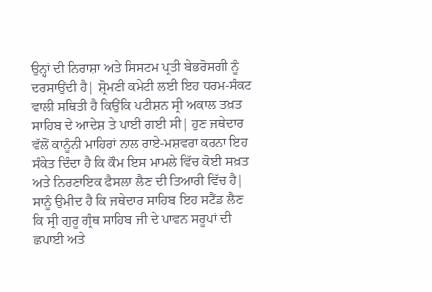ਉਨ੍ਹਾਂ ਦੀ ਨਿਰਾਸ਼ਾ ਅਤੇ ਸਿਸਟਮ ਪ੍ਰਤੀ ਬੇਭਰੋਸਗੀ ਨੂੰ ਦਰਸਾਉਂਦੀ ਹੈ| ਸ਼੍ਰੋਮਣੀ ਕਮੇਟੀ ਲਈ ਇਹ ਧਰਮ-ਸੰਕਟ ਵਾਲੀ ਸਥਿਤੀ ਹੈ ਕਿਉਂਕਿ ਪਟੀਸ਼ਨ ਸ੍ਰੀ ਅਕਾਲ ਤਖ਼ਤ ਸਾਹਿਬ ਦੇ ਆਦੇਸ਼ ਤੇ ਪਾਈ ਗਈ ਸੀ| ਹੁਣ ਜਥੇਦਾਰ ਵੱਲੋਂ ਕਾਨੂੰਨੀ ਮਾਹਿਰਾਂ ਨਾਲ ਰਾਏ-ਮਸ਼ਵਰਾ ਕਰਨਾ ਇਹ ਸੰਕੇਤ ਦਿੰਦਾ ਹੈ ਕਿ ਕੌਮ ਇਸ ਮਾਮਲੇ ਵਿੱਚ ਕੋਈ ਸਖ਼ਤ ਅਤੇ ਨਿਰਣਾਇਕ ਫੈਸਲਾ ਲੈਣ ਦੀ ਤਿਆਰੀ ਵਿੱਚ ਹੈ|
ਸਾਨੂੰ ਉਮੀਦ ਹੈ ਕਿ ਜਥੇਦਾਰ ਸਾਹਿਬ ਇਹ ਸਟੈਂਡ ਲੈਣ ਕਿ ਸ੍ਰੀ ਗੁਰੂ ਗ੍ਰੰਥ ਸਾਹਿਬ ਜੀ ਦੇ ਪਾਵਨ ਸਰੂਪਾਂ ਦੀ ਛਪਾਈ ਅਤੇ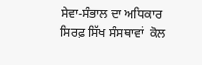ਸੇਵਾ-ਸੰਭਾਲ ਦਾ ਅਧਿਕਾਰ ਸਿਰਫ਼ ਸਿੱਖ ਸੰਸਥਾਵਾਂ  ਕੋਲ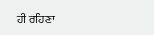ਹੀ ਰਹਿਣਾ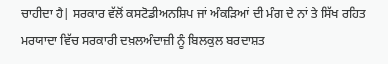ਚਾਹੀਦਾ ਹੈ| ਸਰਕਾਰ ਵੱਲੋਂ ਕਸਟੋਡੀਅਨਸ਼ਿਪ ਜਾਂ ਅੰਕੜਿਆਂ ਦੀ ਮੰਗ ਦੇ ਨਾਂ ਤੇ ਸਿੱਖ ਰਹਿਤ ਮਰਯਾਦਾ ਵਿੱਚ ਸਰਕਾਰੀ ਦਖ਼ਲਅੰਦਾਜ਼ੀ ਨੂੰ ਬਿਲਕੁਲ ਬਰਦਾਸ਼ਤ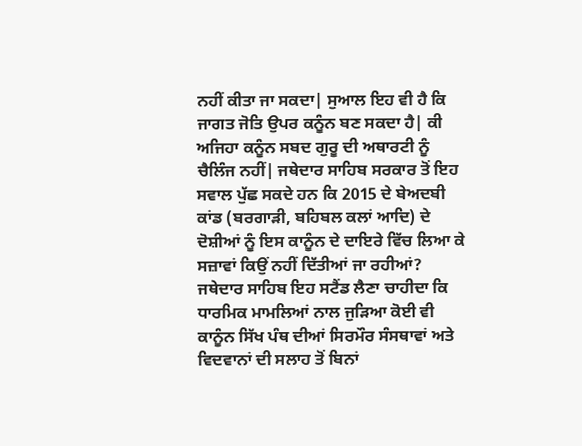ਨਹੀਂ ਕੀਤਾ ਜਾ ਸਕਦਾ| ਸੁਆਲ ਇਹ ਵੀ ਹੈ ਕਿ ਜਾਗਤ ਜੋਤਿ ਉਪਰ ਕਨੂੰਨ ਬਣ ਸਕਦਾ ਹੈ| ਕੀ ਅਜਿਹਾ ਕਨੂੰਨ ਸਬਦ ਗੁਰੂ ਦੀ ਅਥਾਰਟੀ ਨੂੰ ਚੈਲਿੰਜ ਨਹੀਂ| ਜਥੇਦਾਰ ਸਾਹਿਬ ਸਰਕਾਰ ਤੋਂ ਇਹ ਸਵਾਲ ਪੁੱਛ ਸਕਦੇ ਹਨ ਕਿ 2015 ਦੇ ਬੇਅਦਬੀ ਕਾਂਡ (ਬਰਗਾੜੀ, ਬਹਿਬਲ ਕਲਾਂ ਆਦਿ) ਦੇ ਦੋਸ਼ੀਆਂ ਨੂੰ ਇਸ ਕਾਨੂੰਨ ਦੇ ਦਾਇਰੇ ਵਿੱਚ ਲਿਆ ਕੇ ਸਜ਼ਾਵਾਂ ਕਿਉਂ ਨਹੀਂ ਦਿੱਤੀਆਂ ਜਾ ਰਹੀਆਂ?
ਜਥੇਦਾਰ ਸਾਹਿਬ ਇਹ ਸਟੈਂਡ ਲੈਣਾ ਚਾਹੀਦਾ ਕਿ ਧਾਰਮਿਕ ਮਾਮਲਿਆਂ ਨਾਲ ਜੁੜਿਆ ਕੋਈ ਵੀ ਕਾਨੂੰਨ ਸਿੱਖ ਪੰਥ ਦੀਆਂ ਸਿਰਮੌਰ ਸੰਸਥਾਵਾਂ ਅਤੇ ਵਿਦਵਾਨਾਂ ਦੀ ਸਲਾਹ ਤੋਂ ਬਿਨਾਂ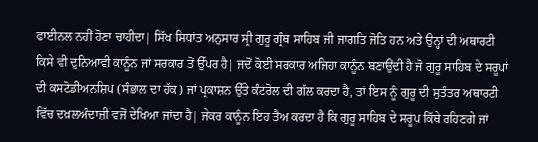ਫਾਈਨਲ ਨਹੀਂ ਹੋਣਾ ਚਾਹੀਦਾ| ਸਿੱਖ ਸਿਧਾਂਤ ਅਨੁਸਾਰ ਸ੍ਰੀ ਗੁਰੂ ਗ੍ਰੰਥ ਸਾਹਿਬ ਜੀ ਜਾਗਤਿ ਜੋਤਿ ਹਨ ਅਤੇ ਉਨ੍ਹਾਂ ਦੀ ਅਥਾਰਟੀ ਕਿਸੇ ਵੀ ਦੁਨਿਆਵੀ ਕਾਨੂੰਨ ਜਾਂ ਸਰਕਾਰ ਤੋਂ ਉੱਪਰ ਹੈ| ਜਦੋਂ ਕੋਈ ਸਰਕਾਰ ਅਜਿਹਾ ਕਾਨੂੰਨ ਬਣਾਉਂਦੀ ਹੈ ਜੋ ਗੁਰੂ ਸਾਹਿਬ ਦੇ ਸਰੂਪਾਂ ਦੀ ਕਸਟੋਡੀਅਨਸ਼ਿਪ (ਸੰਭਾਲ ਦਾ ਹੱਕ) ਜਾਂ ਪ੍ਰਕਾਸ਼ਨ ਉੱਤੇ ਕੰਟਰੋਲ ਦੀ ਗੱਲ ਕਰਦਾ ਹੈ, ਤਾਂ ਇਸ ਨੂੰ ਗੁਰੂ ਦੀ ਸੁਤੰਤਰ ਅਥਾਰਟੀ ਵਿੱਚ ਦਖ਼ਲਅੰਦਾਜ਼ੀ ਵਜੋਂ ਦੇਖਿਆ ਜਾਂਦਾ ਹੈ| ਜੇਕਰ ਕਾਨੂੰਨ ਇਹ ਤੈਅ ਕਰਦਾ ਹੈ ਕਿ ਗੁਰੂ ਸਾਹਿਬ ਦੇ ਸਰੂਪ ਕਿੱਥੇ ਰਹਿਣਗੇ ਜਾਂ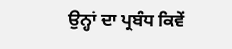ਉਨ੍ਹਾਂ ਦਾ ਪ੍ਰਬੰਧ ਕਿਵੇਂ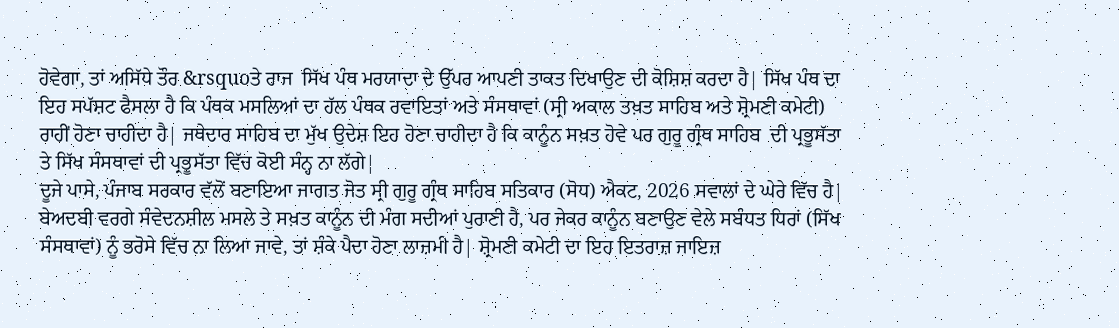ਹੋਵੇਗਾ, ਤਾਂ ਅਸਿੱਧੇ ਤੌਰ &rsquoਤੇ ਰਾਜ  ਸਿੱਖ ਪੰਥ ਮਰਯਾਦਾ ਦੇ ਉੱਪਰ ਆਪਣੀ ਤਾਕਤ ਦਿਖਾਉਣ ਦੀ ਕੋਸ਼ਿਸ਼ ਕਰਦਾ ਹੈ| ਸਿੱਖ ਪੰਥ ਦਾ ਇਹ ਸਪੱਸ਼ਟ ਫੈਸਲਾ ਹੈ ਕਿ ਪੰਥਕ ਮਸਲਿਆਂ ਦਾ ਹੱਲ ਪੰਥਕ ਰਵਾਇਤਾਂ ਅਤੇ ਸੰਸਥਾਵਾਂ (ਸ੍ਰੀ ਅਕਾਲ ਤਖ਼ਤ ਸਾਹਿਬ ਅਤੇ ਸ਼੍ਰੋਮਣੀ ਕਮੇਟੀ) ਰਾਹੀਂ ਹੋਣਾ ਚਾਹੀਦਾ ਹੈ| ਜਥੇਦਾਰ ਸਾਹਿਬ ਦਾ ਮੁੱਖ ਉਦੇਸ਼ ਇਹ ਹੋਣਾ ਚਾਹੀਦਾ ਹੈ ਕਿ ਕਾਨੂੰਨ ਸਖ਼ਤ ਹੋਵੇ ਪਰ ਗੁਰੂ ਗ੍ਰੰਥ ਸਾਹਿਬ  ਦੀ ਪ੍ਰਭੂਸੱਤਾ ਤੇ ਸਿੱਖ ਸੰਸਥਾਵਾਂ ਦੀ ਪ੍ਰਭੂਸੱਤਾ ਵਿੱਚ ਕੋਈ ਸੰਨ੍ਹ ਨਾ ਲੱਗੇ|
ਦੂਜੇ ਪਾਸੇ, ਪੰਜਾਬ ਸਰਕਾਰ ਵੱਲੋਂ ਬਣਾਇਆ ਜਾਗਤ ਜੋਤ ਸ੍ਰੀ ਗੁਰੂ ਗ੍ਰੰਥ ਸਾਹਿਬ ਸਤਿਕਾਰ (ਸੋਧ) ਐਕਟ, 2026 ਸਵਾਲਾਂ ਦੇ ਘੇਰੇ ਵਿੱਚ ਹੈ| ਬੇਅਦਬੀ ਵਰਗੇ ਸੰਵੇਦਨਸ਼ੀਲ ਮਸਲੇ ਤੇ ਸਖ਼ਤ ਕਾਨੂੰਨ ਦੀ ਮੰਗ ਸਦੀਆਂ ਪੁਰਾਣੀ ਹੈ, ਪਰ ਜੇਕਰ ਕਾਨੂੰਨ ਬਣਾਉਣ ਵੇਲੇ ਸਬੰਧਤ ਧਿਰਾਂ (ਸਿੱਖ ਸੰਸਥਾਵਾਂ) ਨੂੰ ਭਰੋਸੇ ਵਿੱਚ ਨਾ ਲਿਆ ਜਾਵੇ, ਤਾਂ ਸ਼ੰਕੇ ਪੈਦਾ ਹੋਣਾ ਲਾਜ਼ਮੀ ਹੈ| ਸ਼੍ਰੋਮਣੀ ਕਮੇਟੀ ਦਾ ਇਹ ਇਤਰਾਜ਼ ਜਾਇਜ਼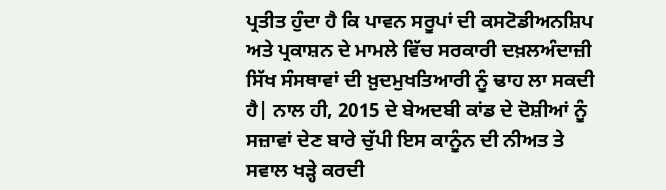ਪ੍ਰਤੀਤ ਹੁੰਦਾ ਹੈ ਕਿ ਪਾਵਨ ਸਰੂਪਾਂ ਦੀ ਕਸਟੋਡੀਅਨਸ਼ਿਪ ਅਤੇ ਪ੍ਰਕਾਸ਼ਨ ਦੇ ਮਾਮਲੇ ਵਿੱਚ ਸਰਕਾਰੀ ਦਖ਼ਲਅੰਦਾਜ਼ੀ ਸਿੱਖ ਸੰਸਥਾਵਾਂ ਦੀ ਖ਼ੁਦਮੁਖਤਿਆਰੀ ਨੂੰ ਢਾਹ ਲਾ ਸਕਦੀ ਹੈ| ਨਾਲ ਹੀ, 2015 ਦੇ ਬੇਅਦਬੀ ਕਾਂਡ ਦੇ ਦੋਸ਼ੀਆਂ ਨੂੰ ਸਜ਼ਾਵਾਂ ਦੇਣ ਬਾਰੇ ਚੁੱਪੀ ਇਸ ਕਾਨੂੰਨ ਦੀ ਨੀਅਤ ਤੇ ਸਵਾਲ ਖੜ੍ਹੇ ਕਰਦੀ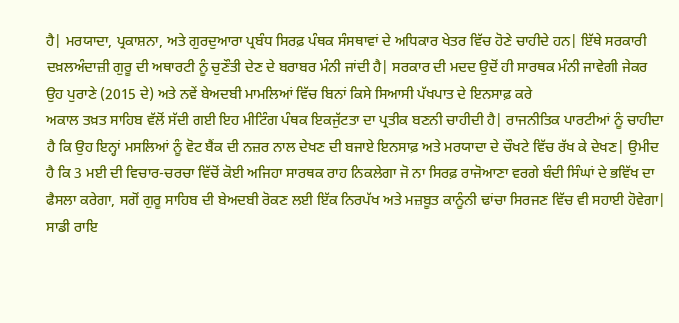ਹੈ| ਮਰਯਾਦਾ, ਪ੍ਰਕਾਸ਼ਨਾ, ਅਤੇ ਗੁਰਦੁਆਰਾ ਪ੍ਰਬੰਧ ਸਿਰਫ਼ ਪੰਥਕ ਸੰਸਥਾਵਾਂ ਦੇ ਅਧਿਕਾਰ ਖੇਤਰ ਵਿੱਚ ਹੋਣੇ ਚਾਹੀਦੇ ਹਨ| ਇੱਥੇ ਸਰਕਾਰੀ ਦਖ਼ਲਅੰਦਾਜ਼ੀ ਗੁਰੂ ਦੀ ਅਥਾਰਟੀ ਨੂੰ ਚੁਣੌਤੀ ਦੇਣ ਦੇ ਬਰਾਬਰ ਮੰਨੀ ਜਾਂਦੀ ਹੈ| ਸਰਕਾਰ ਦੀ ਮਦਦ ਉਦੋਂ ਹੀ ਸਾਰਥਕ ਮੰਨੀ ਜਾਵੇਗੀ ਜੇਕਰ ਉਹ ਪੁਰਾਣੇ (2015 ਦੇ) ਅਤੇ ਨਵੇਂ ਬੇਅਦਬੀ ਮਾਮਲਿਆਂ ਵਿੱਚ ਬਿਨਾਂ ਕਿਸੇ ਸਿਆਸੀ ਪੱਖਪਾਤ ਦੇ ਇਨਸਾਫ਼ ਕਰੇ
ਅਕਾਲ ਤਖ਼ਤ ਸਾਹਿਬ ਵੱਲੋਂ ਸੱਦੀ ਗਈ ਇਹ ਮੀਟਿੰਗ ਪੰਥਕ ਇਕਜੁੱਟਤਾ ਦਾ ਪ੍ਰਤੀਕ ਬਣਨੀ ਚਾਹੀਦੀ ਹੈ| ਰਾਜਨੀਤਿਕ ਪਾਰਟੀਆਂ ਨੂੰ ਚਾਹੀਦਾ ਹੈ ਕਿ ਉਹ ਇਨ੍ਹਾਂ ਮਸਲਿਆਂ ਨੂੰ ਵੋਟ ਬੈਂਕ ਦੀ ਨਜ਼ਰ ਨਾਲ ਦੇਖਣ ਦੀ ਬਜਾਏ ਇਨਸਾਫ਼ ਅਤੇ ਮਰਯਾਦਾ ਦੇ ਚੌਖਟੇ ਵਿੱਚ ਰੱਖ ਕੇ ਦੇਖਣ| ਉਮੀਦ ਹੈ ਕਿ 3 ਮਈ ਦੀ ਵਿਚਾਰ-ਚਰਚਾ ਵਿੱਚੋਂ ਕੋਈ ਅਜਿਹਾ ਸਾਰਥਕ ਰਾਹ ਨਿਕਲੇਗਾ ਜੋ ਨਾ ਸਿਰਫ਼ ਰਾਜੋਆਣਾ ਵਰਗੇ ਬੰਦੀ ਸਿੰਘਾਂ ਦੇ ਭਵਿੱਖ ਦਾ ਫੈਸਲਾ ਕਰੇਗਾ, ਸਗੋਂ ਗੁਰੂ ਸਾਹਿਬ ਦੀ ਬੇਅਦਬੀ ਰੋਕਣ ਲਈ ਇੱਕ ਨਿਰਪੱਖ ਅਤੇ ਮਜ਼ਬੂਤ ਕਾਨੂੰਨੀ ਢਾਂਚਾ ਸਿਰਜਣ ਵਿੱਚ ਵੀ ਸਹਾਈ ਹੋਵੇਗਾ| ਸਾਡੀ ਰਾਇ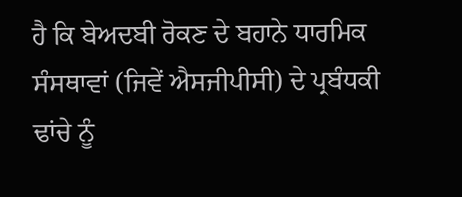ਹੈ ਕਿ ਬੇਅਦਬੀ ਰੋਕਣ ਦੇ ਬਹਾਨੇ ਧਾਰਮਿਕ ਸੰਸਥਾਵਾਂ (ਜਿਵੇਂ ਐਸਜੀਪੀਸੀ) ਦੇ ਪ੍ਰਬੰਧਕੀ ਢਾਂਚੇ ਨੂੰ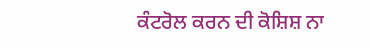ਕੰਟਰੋਲ ਕਰਨ ਦੀ ਕੋਸ਼ਿਸ਼ ਨਾ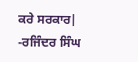ਕਰੇ ਸਰਕਾਰ|
-ਰਜਿੰਦਰ ਸਿੰਘ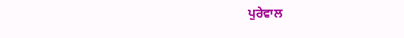ਪੁਰੇਵਾਲ